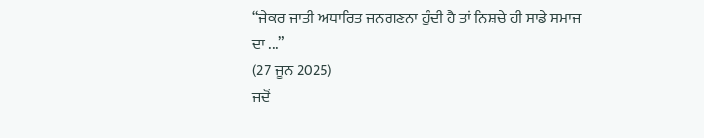“ਜੇਕਰ ਜਾਤੀ ਅਧਾਰਿਤ ਜਨਗਣਨਾ ਹੁੰਦੀ ਹੈ ਤਾਂ ਨਿਸ਼ਚੇ ਹੀ ਸਾਡੇ ਸਮਾਜ ਦਾ ...”
(27 ਜੂਨ 2025)
ਜਦੋਂ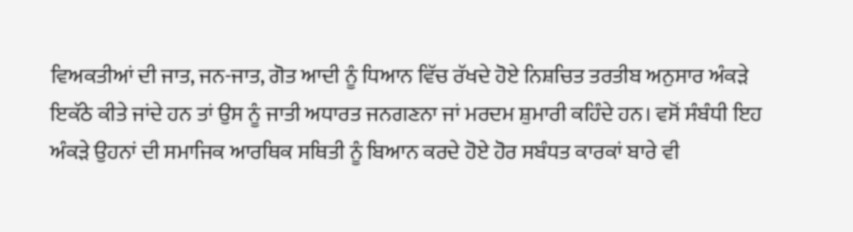ਵਿਅਕਤੀਆਂ ਦੀ ਜਾਤ, ਜਨ-ਜਾਤ, ਗੋਤ ਆਦੀ ਨੂੰ ਧਿਆਨ ਵਿੱਚ ਰੱਖਦੇ ਹੋਏ ਨਿਸ਼ਚਿਤ ਤਰਤੀਬ ਅਨੁਸਾਰ ਅੰਕੜੇ ਇਕੱਠੇ ਕੀਤੇ ਜਾਂਦੇ ਹਨ ਤਾਂ ਉਸ ਨੂੰ ਜਾਤੀ ਅਧਾਰਤ ਜਨਗਣਨਾ ਜਾਂ ਮਰਦਮ ਸ਼ੁਮਾਰੀ ਕਹਿੰਦੇ ਹਨ। ਵਸੋਂ ਸੰਬੰਧੀ ਇਹ ਅੰਕੜੇ ਉਹਨਾਂ ਦੀ ਸਮਾਜਿਕ ਆਰਥਿਕ ਸਥਿਤੀ ਨੂੰ ਬਿਆਨ ਕਰਦੇ ਹੋਏ ਹੋਰ ਸਬੰਧਤ ਕਾਰਕਾਂ ਬਾਰੇ ਵੀ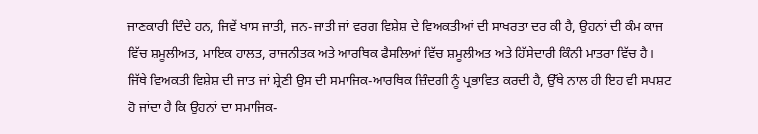ਜਾਣਕਾਰੀ ਦਿੰਦੇ ਹਨ, ਜਿਵੇਂ ਖਾਸ ਜਾਤੀ, ਜਨ-ਜਾਤੀ ਜਾਂ ਵਰਗ ਵਿਸ਼ੇਸ਼ ਦੇ ਵਿਅਕਤੀਆਂ ਦੀ ਸਾਖਰਤਾ ਦਰ ਕੀ ਹੈ, ਉਹਨਾਂ ਦੀ ਕੰਮ ਕਾਜ ਵਿੱਚ ਸ਼ਮੂਲੀਅਤ, ਮਾਇਕ ਹਾਲਤ, ਰਾਜਨੀਤਕ ਅਤੇ ਆਰਥਿਕ ਫੈਸਲਿਆਂ ਵਿੱਚ ਸ਼ਮੂਲੀਅਤ ਅਤੇ ਹਿੱਸੇਦਾਰੀ ਕਿੰਨੀ ਮਾਤਰਾ ਵਿੱਚ ਹੈ। ਜਿੱਥੇ ਵਿਅਕਤੀ ਵਿਸ਼ੇਸ਼ ਦੀ ਜਾਤ ਜਾਂ ਸ਼੍ਰੇਣੀ ਉਸ ਦੀ ਸਮਾਜਿਕ-ਆਰਥਿਕ ਜ਼ਿੰਦਗੀ ਨੂੰ ਪ੍ਰਭਾਵਿਤ ਕਰਦੀ ਹੈ, ਉੱਥੇ ਨਾਲ ਹੀ ਇਹ ਵੀ ਸਪਸ਼ਟ ਹੋ ਜਾਂਦਾ ਹੈ ਕਿ ਉਹਨਾਂ ਦਾ ਸਮਾਜਿਕ-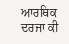ਆਰਥਿਕ ਦਰਜਾ ਕੀ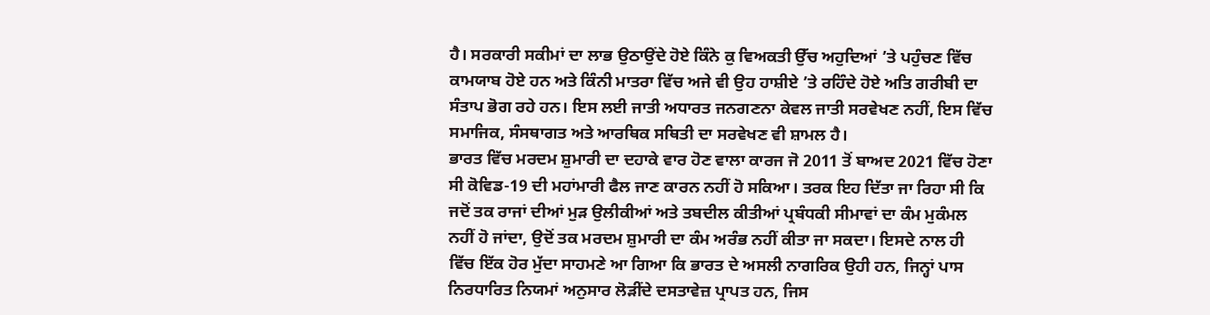ਹੈ। ਸਰਕਾਰੀ ਸਕੀਮਾਂ ਦਾ ਲਾਭ ਉਠਾਉਂਦੇ ਹੋਏ ਕਿੰਨੇ ਕੁ ਵਿਅਕਤੀ ਉੱਚ ਅਹੁਦਿਆਂ ’ਤੇ ਪਹੁੰਚਣ ਵਿੱਚ ਕਾਮਯਾਬ ਹੋਏ ਹਨ ਅਤੇ ਕਿੰਨੀ ਮਾਤਰਾ ਵਿੱਚ ਅਜੇ ਵੀ ਉਹ ਹਾਸ਼ੀਏ ’ਤੇ ਰਹਿੰਦੇ ਹੋਏ ਅਤਿ ਗਰੀਬੀ ਦਾ ਸੰਤਾਪ ਭੋਗ ਰਹੇ ਹਨ। ਇਸ ਲਈ ਜਾਤੀ ਅਧਾਰਤ ਜਨਗਣਨਾ ਕੇਵਲ ਜਾਤੀ ਸਰਵੇਖਣ ਨਹੀਂ, ਇਸ ਵਿੱਚ ਸਮਾਜਿਕ, ਸੰਸਥਾਗਤ ਅਤੇ ਆਰਥਿਕ ਸਥਿਤੀ ਦਾ ਸਰਵੇਖਣ ਵੀ ਸ਼ਾਮਲ ਹੈ।
ਭਾਰਤ ਵਿੱਚ ਮਰਦਮ ਸ਼ੁਮਾਰੀ ਦਾ ਦਹਾਕੇ ਵਾਰ ਹੋਣ ਵਾਲਾ ਕਾਰਜ ਜੋ 2011 ਤੋਂ ਬਾਅਦ 2021 ਵਿੱਚ ਹੋਣਾ ਸੀ ਕੋਵਿਡ-19 ਦੀ ਮਹਾਂਮਾਰੀ ਫੈਲ ਜਾਣ ਕਾਰਨ ਨਹੀਂ ਹੋ ਸਕਿਆ। ਤਰਕ ਇਹ ਦਿੱਤਾ ਜਾ ਰਿਹਾ ਸੀ ਕਿ ਜਦੋਂ ਤਕ ਰਾਜਾਂ ਦੀਆਂ ਮੁੜ ਉਲੀਕੀਆਂ ਅਤੇ ਤਬਦੀਲ ਕੀਤੀਆਂ ਪ੍ਰਬੰਧਕੀ ਸੀਮਾਵਾਂ ਦਾ ਕੰਮ ਮੁਕੰਮਲ ਨਹੀਂ ਹੋ ਜਾਂਦਾ, ਉਦੋਂ ਤਕ ਮਰਦਮ ਸ਼ੁਮਾਰੀ ਦਾ ਕੰਮ ਅਰੰਭ ਨਹੀਂ ਕੀਤਾ ਜਾ ਸਕਦਾ। ਇਸਦੇ ਨਾਲ ਹੀ ਵਿੱਚ ਇੱਕ ਹੋਰ ਮੁੱਦਾ ਸਾਹਮਣੇ ਆ ਗਿਆ ਕਿ ਭਾਰਤ ਦੇ ਅਸਲੀ ਨਾਗਰਿਕ ਉਹੀ ਹਨ, ਜਿਨ੍ਹਾਂ ਪਾਸ ਨਿਰਧਾਰਿਤ ਨਿਯਮਾਂ ਅਨੁਸਾਰ ਲੋੜੀਂਦੇ ਦਸਤਾਵੇਜ਼ ਪ੍ਰਾਪਤ ਹਨ, ਜਿਸ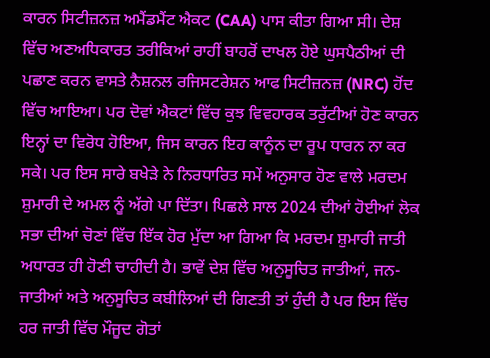ਕਾਰਨ ਸਿਟੀਜ਼ਨਜ਼ ਅਮੈਂਡਮੈਂਟ ਐਕਟ (CAA) ਪਾਸ ਕੀਤਾ ਗਿਆ ਸੀ। ਦੇਸ਼ ਵਿੱਚ ਅਣਅਧਿਕਾਰਤ ਤਰੀਕਿਆਂ ਰਾਹੀਂ ਬਾਹਰੋਂ ਦਾਖਲ ਹੋਏ ਘੁਸਪੈਠੀਆਂ ਦੀ ਪਛਾਣ ਕਰਨ ਵਾਸਤੇ ਨੈਸ਼ਨਲ ਰਜਿਸਟਰੇਸ਼ਨ ਆਫ ਸਿਟੀਜ਼ਨਜ਼ (NRC) ਹੋਂਦ ਵਿੱਚ ਆਇਆ। ਪਰ ਦੋਵਾਂ ਐਕਟਾਂ ਵਿੱਚ ਕੁਝ ਵਿਵਹਾਰਕ ਤਰੁੱਟੀਆਂ ਹੋਣ ਕਾਰਨ ਇਨ੍ਹਾਂ ਦਾ ਵਿਰੋਧ ਹੋਇਆ, ਜਿਸ ਕਾਰਨ ਇਹ ਕਾਨੂੰਨ ਦਾ ਰੂਪ ਧਾਰਨ ਨਾ ਕਰ ਸਕੇ। ਪਰ ਇਸ ਸਾਰੇ ਬਖੇੜੇ ਨੇ ਨਿਰਧਾਰਿਤ ਸਮੇਂ ਅਨੁਸਾਰ ਹੋਣ ਵਾਲੇ ਮਰਦਮ ਸ਼ੁਮਾਰੀ ਦੇ ਅਮਲ ਨੂੰ ਅੱਗੇ ਪਾ ਦਿੱਤਾ। ਪਿਛਲੇ ਸਾਲ 2024 ਦੀਆਂ ਹੋਈਆਂ ਲੋਕ ਸਭਾ ਦੀਆਂ ਚੋਣਾਂ ਵਿੱਚ ਇੱਕ ਹੋਰ ਮੁੱਦਾ ਆ ਗਿਆ ਕਿ ਮਰਦਮ ਸ਼ੁਮਾਰੀ ਜਾਤੀ ਅਧਾਰਤ ਹੀ ਹੋਣੀ ਚਾਹੀਦੀ ਹੈ। ਭਾਵੇਂ ਦੇਸ਼ ਵਿੱਚ ਅਨੁਸੂਚਿਤ ਜਾਤੀਆਂ, ਜਨ-ਜਾਤੀਆਂ ਅਤੇ ਅਨੁਸੂਚਿਤ ਕਬੀਲਿਆਂ ਦੀ ਗਿਣਤੀ ਤਾਂ ਹੁੰਦੀ ਹੈ ਪਰ ਇਸ ਵਿੱਚ ਹਰ ਜਾਤੀ ਵਿੱਚ ਮੌਜੂਦ ਗੋਤਾਂ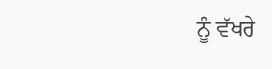ਨੂੰ ਵੱਖਰੇ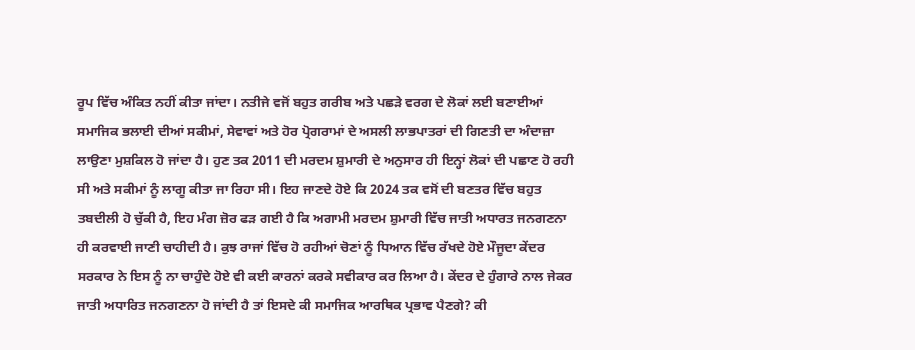ਰੂਪ ਵਿੱਚ ਅੰਕਿਤ ਨਹੀਂ ਕੀਤਾ ਜਾਂਦਾ। ਨਤੀਜੇ ਵਜੋਂ ਬਹੁਤ ਗਰੀਬ ਅਤੇ ਪਛੜੇ ਵਰਗ ਦੇ ਲੋਕਾਂ ਲਈ ਬਣਾਈਆਂ ਸਮਾਜਿਕ ਭਲਾਈ ਦੀਆਂ ਸਕੀਮਾਂ, ਸੇਵਾਵਾਂ ਅਤੇ ਹੋਰ ਪ੍ਰੋਗਰਾਮਾਂ ਦੇ ਅਸਲੀ ਲਾਭਪਾਤਰਾਂ ਦੀ ਗਿਣਤੀ ਦਾ ਅੰਦਾਜ਼ਾ ਲਾਉਣਾ ਮੁਸ਼ਕਿਲ ਹੋ ਜਾਂਦਾ ਹੈ। ਹੁਣ ਤਕ 2011 ਦੀ ਮਰਦਮ ਸ਼ੁਮਾਰੀ ਦੇ ਅਨੁਸਾਰ ਹੀ ਇਨ੍ਹਾਂ ਲੋਕਾਂ ਦੀ ਪਛਾਣ ਹੋ ਰਹੀ ਸੀ ਅਤੇ ਸਕੀਮਾਂ ਨੂੰ ਲਾਗੂ ਕੀਤਾ ਜਾ ਰਿਹਾ ਸੀ। ਇਹ ਜਾਣਦੇ ਹੋਏ ਕਿ 2024 ਤਕ ਵਸੋਂ ਦੀ ਬਣਤਰ ਵਿੱਚ ਬਹੁਤ ਤਬਦੀਲੀ ਹੋ ਚੁੱਕੀ ਹੈ, ਇਹ ਮੰਗ ਜ਼ੋਰ ਫੜ ਗਈ ਹੈ ਕਿ ਅਗਾਮੀ ਮਰਦਮ ਸ਼ੁਮਾਰੀ ਵਿੱਚ ਜਾਤੀ ਅਧਾਰਤ ਜਨਗਣਨਾ ਹੀ ਕਰਵਾਈ ਜਾਣੀ ਚਾਹੀਦੀ ਹੈ। ਕੁਝ ਰਾਜਾਂ ਵਿੱਚ ਹੋ ਰਹੀਆਂ ਚੋਣਾਂ ਨੂੰ ਧਿਆਨ ਵਿੱਚ ਰੱਖਦੇ ਹੋਏ ਮੌਜੂਦਾ ਕੇਂਦਰ ਸਰਕਾਰ ਨੇ ਇਸ ਨੂੰ ਨਾ ਚਾਹੁੰਦੇ ਹੋਏ ਵੀ ਕਈ ਕਾਰਨਾਂ ਕਰਕੇ ਸਵੀਕਾਰ ਕਰ ਲਿਆ ਹੈ। ਕੇਂਦਰ ਦੇ ਹੁੰਗਾਰੇ ਨਾਲ ਜੇਕਰ ਜਾਤੀ ਅਧਾਰਿਤ ਜਨਗਣਨਾ ਹੋ ਜਾਂਦੀ ਹੈ ਤਾਂ ਇਸਦੇ ਕੀ ਸਮਾਜਿਕ ਆਰਥਿਕ ਪ੍ਰਭਾਵ ਪੈਣਗੇ? ਕੀ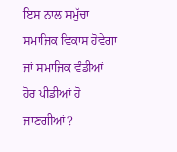ਇਸ ਨਾਲ ਸਮੁੱਚਾ ਸਮਾਜਿਕ ਵਿਕਾਸ ਹੋਵੇਗਾ ਜਾਂ ਸਮਾਜਿਕ ਵੰਡੀਆਂ ਹੋਰ ਪੀਡੀਆਂ ਹੋ ਜਾਣਗੀਆਂ?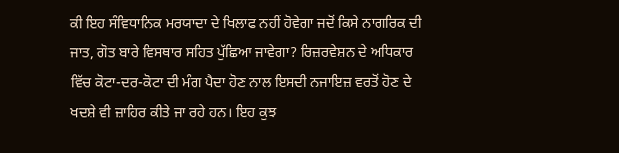ਕੀ ਇਹ ਸੰਵਿਧਾਨਿਕ ਮਰਯਾਦਾ ਦੇ ਖਿਲਾਫ ਨਹੀਂ ਹੋਵੇਗਾ ਜਦੋਂ ਕਿਸੇ ਨਾਗਰਿਕ ਦੀ ਜਾਤ, ਗੋਤ ਬਾਰੇ ਵਿਸਥਾਰ ਸਹਿਤ ਪੁੱਛਿਆ ਜਾਵੇਗਾ? ਰਿਜ਼ਰਵੇਸ਼ਨ ਦੇ ਅਧਿਕਾਰ ਵਿੱਚ ਕੋਟਾ-ਦਰ-ਕੋਟਾ ਦੀ ਮੰਗ ਪੈਦਾ ਹੋਣ ਨਾਲ ਇਸਦੀ ਨਜਾਇਜ਼ ਵਰਤੋਂ ਹੋਣ ਦੇ ਖਦਸ਼ੇ ਵੀ ਜ਼ਾਹਿਰ ਕੀਤੇ ਜਾ ਰਹੇ ਹਨ। ਇਹ ਕੁਝ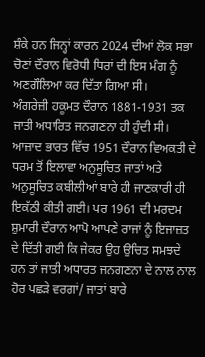ਸ਼ੰਕੇ ਹਨ ਜਿਨ੍ਹਾਂ ਕਾਰਨ 2024 ਦੀਆਂ ਲੋਕ ਸਭਾ ਚੋਣਾਂ ਦੌਰਾਨ ਵਿਰੋਧੀ ਧਿਰਾਂ ਦੀ ਇਸ ਮੰਗ ਨੂੰ ਅਣਗੌਲਿਆ ਕਰ ਦਿੱਤਾ ਗਿਆ ਸੀ।
ਅੰਗਰੇਜ਼ੀ ਹਕੂਮਤ ਦੌਰਾਨ 1881-1931 ਤਕ ਜਾਤੀ ਅਧਾਰਿਤ ਜਨਗਣਨਾ ਹੀ ਹੁੰਦੀ ਸੀ। ਆਜ਼ਾਦ ਭਾਰਤ ਵਿੱਚ 1951 ਦੌਰਾਨ ਵਿਅਕਤੀ ਦੇ ਧਰਮ ਤੋਂ ਇਲਾਵਾ ਅਨੁਸੂਚਿਤ ਜਾਤਾਂ ਅਤੇ ਅਨੁਸੂਚਿਤ ਕਬੀਲੀਆਂ ਬਾਰੇ ਹੀ ਜਾਣਕਾਰੀ ਹੀ ਇਕੱਠੀ ਕੀਤੀ ਗਈ। ਪਰ 1961 ਦੀ ਮਰਦਮ ਸ਼ੁਮਾਰੀ ਦੌਰਾਨ ਆਪੋ ਆਪਣੇ ਰਾਜਾਂ ਨੂੰ ਇਜਾਜ਼ਤ ਦੇ ਦਿੱਤੀ ਗਈ ਕਿ ਜੇਕਰ ਉਹ ਉਚਿਤ ਸਮਝਦੇ ਹਨ ਤਾਂ ਜਾਤੀ ਅਧਾਰਤ ਜਨਗਣਨਾ ਦੇ ਨਾਲ ਨਾਲ ਹੋਰ ਪਛੜੇ ਵਰਗਾਂ/ ਜਾਤਾਂ ਬਾਰੇ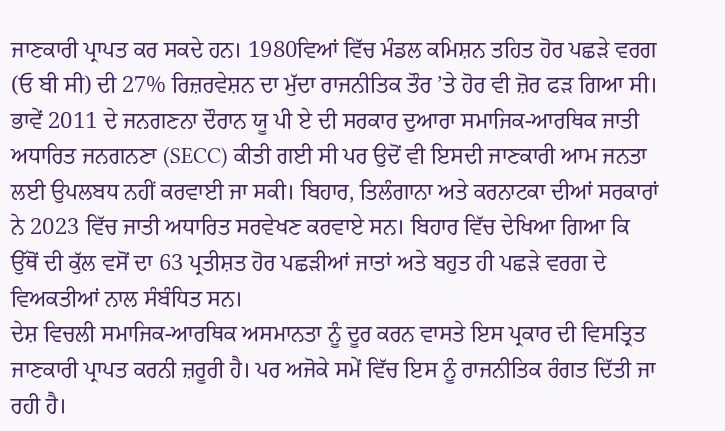ਜਾਣਕਾਰੀ ਪ੍ਰਾਪਤ ਕਰ ਸਕਦੇ ਹਨ। 1980ਵਿਆਂ ਵਿੱਚ ਮੰਡਲ ਕਮਿਸ਼ਨ ਤਹਿਤ ਹੋਰ ਪਛੜੇ ਵਰਗ (ਓ ਬੀ ਸੀ) ਦੀ 27% ਰਿਜ਼ਰਵੇਸ਼ਨ ਦਾ ਮੁੱਦਾ ਰਾਜਨੀਤਿਕ ਤੌਰ ’ਤੇ ਹੋਰ ਵੀ ਜ਼ੋਰ ਫੜ ਗਿਆ ਸੀ। ਭਾਵੇਂ 2011 ਦੇ ਜਨਗਣਨਾ ਦੌਰਾਨ ਯੂ ਪੀ ਏ ਦੀ ਸਰਕਾਰ ਦੁਆਰਾ ਸਮਾਜਿਕ-ਆਰਥਿਕ ਜਾਤੀ ਅਧਾਰਿਤ ਜਨਗਨਣਾ (SECC) ਕੀਤੀ ਗਈ ਸੀ ਪਰ ਉਦੋਂ ਵੀ ਇਸਦੀ ਜਾਣਕਾਰੀ ਆਮ ਜਨਤਾ ਲਈ ਉਪਲਬਧ ਨਹੀਂ ਕਰਵਾਈ ਜਾ ਸਕੀ। ਬਿਹਾਰ, ਤਿਲੰਗਾਨਾ ਅਤੇ ਕਰਨਾਟਕਾ ਦੀਆਂ ਸਰਕਾਰਾਂ ਨੇ 2023 ਵਿੱਚ ਜਾਤੀ ਅਧਾਰਿਤ ਸਰਵੇਖਣ ਕਰਵਾਏ ਸਨ। ਬਿਹਾਰ ਵਿੱਚ ਦੇਖਿਆ ਗਿਆ ਕਿ ਉੱਥੋਂ ਦੀ ਕੁੱਲ ਵਸੋਂ ਦਾ 63 ਪ੍ਰਤੀਸ਼ਤ ਹੋਰ ਪਛੜੀਆਂ ਜਾਤਾਂ ਅਤੇ ਬਹੁਤ ਹੀ ਪਛੜੇ ਵਰਗ ਦੇ ਵਿਅਕਤੀਆਂ ਨਾਲ ਸੰਬੰਧਿਤ ਸਨ।
ਦੇਸ਼ ਵਿਚਲੀ ਸਮਾਜਿਕ-ਆਰਥਿਕ ਅਸਮਾਨਤਾ ਨੂੰ ਦੂਰ ਕਰਨ ਵਾਸਤੇ ਇਸ ਪ੍ਰਕਾਰ ਦੀ ਵਿਸਤ੍ਰਿਤ ਜਾਣਕਾਰੀ ਪ੍ਰਾਪਤ ਕਰਨੀ ਜ਼ਰੂਰੀ ਹੈ। ਪਰ ਅਜੋਕੇ ਸਮੇਂ ਵਿੱਚ ਇਸ ਨੂੰ ਰਾਜਨੀਤਿਕ ਰੰਗਤ ਦਿੱਤੀ ਜਾ ਰਹੀ ਹੈ।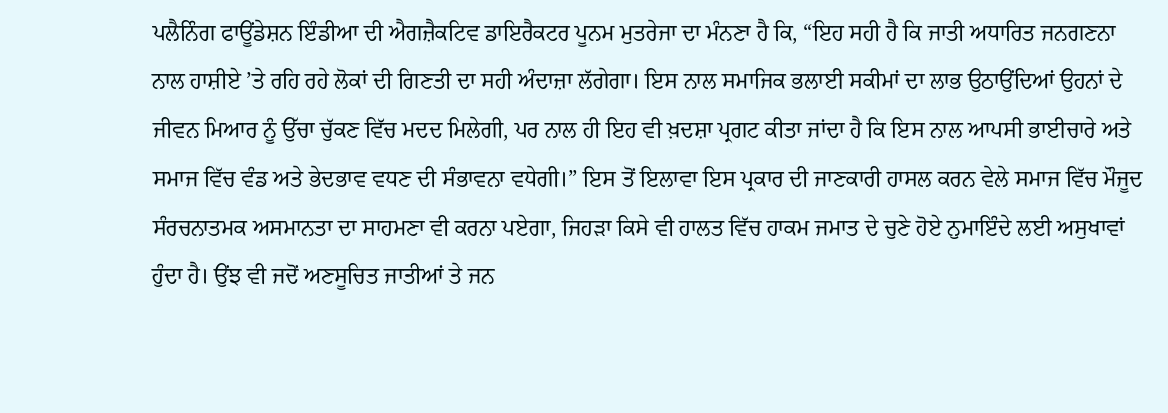ਪਲੈਨਿੰਗ ਫਾਊਂਡੇਸ਼ਨ ਇੰਡੀਆ ਦੀ ਐਗਜ਼ੈਕਟਿਵ ਡਾਇਰੈਕਟਰ ਪੂਨਮ ਮੁਤਰੇਜਾ ਦਾ ਮੰਨਣਾ ਹੈ ਕਿ, “ਇਹ ਸਹੀ ਹੈ ਕਿ ਜਾਤੀ ਅਧਾਰਿਤ ਜਨਗਣਨਾ ਨਾਲ ਹਾਸ਼ੀਏ ’ਤੇ ਰਹਿ ਰਹੇ ਲੋਕਾਂ ਦੀ ਗਿਣਤੀ ਦਾ ਸਹੀ ਅੰਦਾਜ਼ਾ ਲੱਗੇਗਾ। ਇਸ ਨਾਲ ਸਮਾਜਿਕ ਭਲਾਈ ਸਕੀਮਾਂ ਦਾ ਲਾਭ ਉਠਾਉਂਦਿਆਂ ਉਹਨਾਂ ਦੇ ਜੀਵਨ ਮਿਆਰ ਨੂੰ ਉੱਚਾ ਚੁੱਕਣ ਵਿੱਚ ਮਦਦ ਮਿਲੇਗੀ, ਪਰ ਨਾਲ ਹੀ ਇਹ ਵੀ ਖ਼ਦਸ਼ਾ ਪ੍ਰਗਟ ਕੀਤਾ ਜਾਂਦਾ ਹੈ ਕਿ ਇਸ ਨਾਲ ਆਪਸੀ ਭਾਈਚਾਰੇ ਅਤੇ ਸਮਾਜ ਵਿੱਚ ਵੰਡ ਅਤੇ ਭੇਦਭਾਵ ਵਧਣ ਦੀ ਸੰਭਾਵਨਾ ਵਧੇਗੀ।” ਇਸ ਤੋਂ ਇਲਾਵਾ ਇਸ ਪ੍ਰਕਾਰ ਦੀ ਜਾਣਕਾਰੀ ਹਾਸਲ ਕਰਨ ਵੇਲੇ ਸਮਾਜ ਵਿੱਚ ਮੌਜੂਦ ਸੰਰਚਨਾਤਮਕ ਅਸਮਾਨਤਾ ਦਾ ਸਾਹਮਣਾ ਵੀ ਕਰਨਾ ਪਏਗਾ, ਜਿਹੜਾ ਕਿਸੇ ਵੀ ਹਾਲਤ ਵਿੱਚ ਹਾਕਮ ਜਮਾਤ ਦੇ ਚੁਣੇ ਹੋਏ ਨੁਮਾਇੰਦੇ ਲਈ ਅਸੁਖਾਵਾਂ ਹੁੰਦਾ ਹੈ। ਉਂਝ ਵੀ ਜਦੋਂ ਅਣਸੂਚਿਤ ਜਾਤੀਆਂ ਤੇ ਜਨ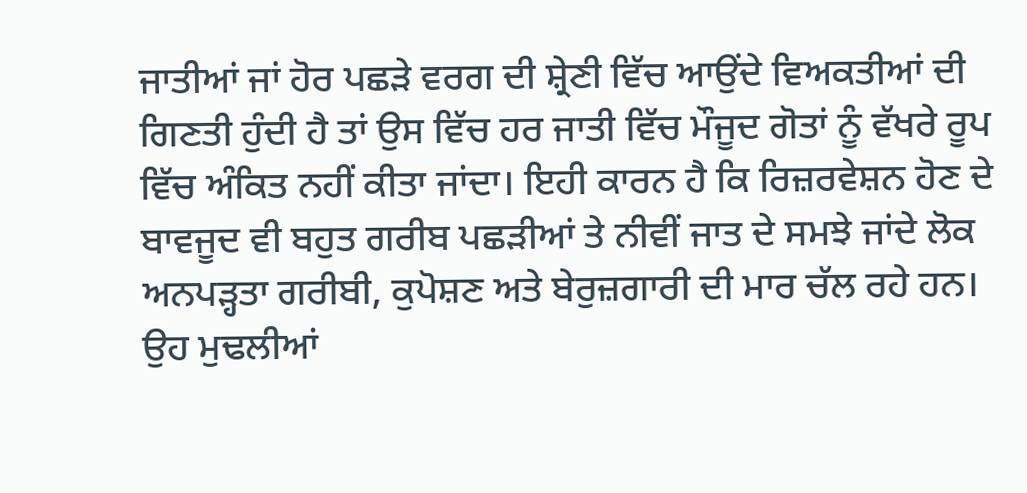ਜਾਤੀਆਂ ਜਾਂ ਹੋਰ ਪਛੜੇ ਵਰਗ ਦੀ ਸ਼੍ਰੇਣੀ ਵਿੱਚ ਆਉਂਦੇ ਵਿਅਕਤੀਆਂ ਦੀ ਗਿਣਤੀ ਹੁੰਦੀ ਹੈ ਤਾਂ ਉਸ ਵਿੱਚ ਹਰ ਜਾਤੀ ਵਿੱਚ ਮੌਜੂਦ ਗੋਤਾਂ ਨੂੰ ਵੱਖਰੇ ਰੂਪ ਵਿੱਚ ਅੰਕਿਤ ਨਹੀਂ ਕੀਤਾ ਜਾਂਦਾ। ਇਹੀ ਕਾਰਨ ਹੈ ਕਿ ਰਿਜ਼ਰਵੇਸ਼ਨ ਹੋਣ ਦੇ ਬਾਵਜੂਦ ਵੀ ਬਹੁਤ ਗਰੀਬ ਪਛੜੀਆਂ ਤੇ ਨੀਵੀਂ ਜਾਤ ਦੇ ਸਮਝੇ ਜਾਂਦੇ ਲੋਕ ਅਨਪੜ੍ਹਤਾ ਗਰੀਬੀ, ਕੁਪੋਸ਼ਣ ਅਤੇ ਬੇਰੁਜ਼ਗਾਰੀ ਦੀ ਮਾਰ ਚੱਲ ਰਹੇ ਹਨ। ਉਹ ਮੁਢਲੀਆਂ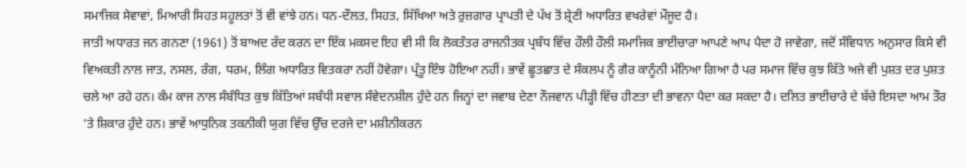ਸਮਾਜਿਕ ਸੇਵਾਵਾਂ, ਮਿਆਰੀ ਸਿਹਤ ਸਹੂਲਤਾਂ ਤੋਂ ਵੀ ਵਾਂਝੇ ਹਨ। ਧਨ-ਦੌਲਤ, ਸਿਹਤ, ਸਿੱਖਿਆ ਅਤੇ ਰੁਜ਼ਗਾਰ ਪ੍ਰਾਪਤੀ ਦੇ ਪੱਖ ਤੋਂ ਸ਼੍ਰੇਣੀ ਅਧਾਰਿਤ ਵਖਰੇਵਾਂ ਮੌਜੂਦ ਹੈ।
ਜਾਤੀ ਅਧਾਰਤ ਜਨ ਗਨਣਾ (1961) ਤੋਂ ਬਾਅਦ ਰੱਦ ਕਰਨ ਦਾ ਇੱਕ ਮਕਸਦ ਇਹ ਵੀ ਸੀ ਕਿ ਲੋਕਤੰਤਰ ਰਾਜਨੀਤਕ ਪ੍ਰਬੰਧ ਵਿੱਚ ਹੌਲੀ ਹੌਲੀ ਸਮਾਜਿਕ ਭਾਈਚਾਰਾ ਆਪਣੇ ਆਪ ਪੈਦਾ ਹੋ ਜਾਵੇਗਾ, ਜਦੋਂ ਸੰਵਿਧਾਨ ਅਨੁਸਾਰ ਕਿਸੇ ਵੀ ਵਿਅਕਤੀ ਨਾਲ ਜਾਤ, ਨਸਲ, ਰੰਗ, ਧਰਮ, ਲਿੰਗ ਅਧਾਰਿਤ ਵਿਤਕਰਾ ਨਹੀਂ ਹੋਵੇਗਾ। ਪ੍ਰੰਤੂ ਇੰਝ ਹੋਇਆ ਨਹੀਂ। ਭਾਵੇਂ ਛੂਤਛਾਤ ਦੇ ਸੰਕਲਪ ਨੂੰ ਗੈਰ ਕਾਨੂੰਨੀ ਮੰਨਿਆ ਗਿਆ ਹੈ ਪਰ ਸਮਾਜ ਵਿੱਚ ਕੁਝ ਕਿੱਤੇ ਅਜੇ ਵੀ ਪੁਸ਼ਤ ਦਰ ਪੁਸ਼ਤ ਚਲੇ ਆ ਰਹੇ ਹਨ। ਕੰਮ ਕਾਜ ਨਾਲ ਸੰਬੰਧਿਤ ਕੁਝ ਕਿੱਤਿਆਂ ਸਬੰਧੀ ਸਵਾਲ ਸੰਵੇਦਨਸ਼ੀਲ ਹੁੰਦੇ ਹਨ ਜਿਨ੍ਹਾਂ ਦਾ ਜਵਾਬ ਦੇਣਾ ਨੌਜਵਾਨ ਪੀੜ੍ਹੀ ਵਿੱਚ ਹੀਣਤਾ ਦੀ ਭਾਵਨਾ ਪੈਦਾ ਕਰ ਸਕਦਾ ਹੈ। ਦਲਿਤ ਭਾਈਚਾਰੇ ਦੇ ਬੱਚੇ ਇਸਦਾ ਆਮ ਤੌਰ ’ਤੇ ਸ਼ਿਕਾਰ ਹੁੰਦੇ ਹਨ। ਭਾਵੇਂ ਆਧੁਨਿਕ ਤਕਨੀਕੀ ਯੁਗ ਵਿੱਚ ਉੱਚ ਦਰਜੇ ਦਾ ਮਸ਼ੀਨੀਕਰਨ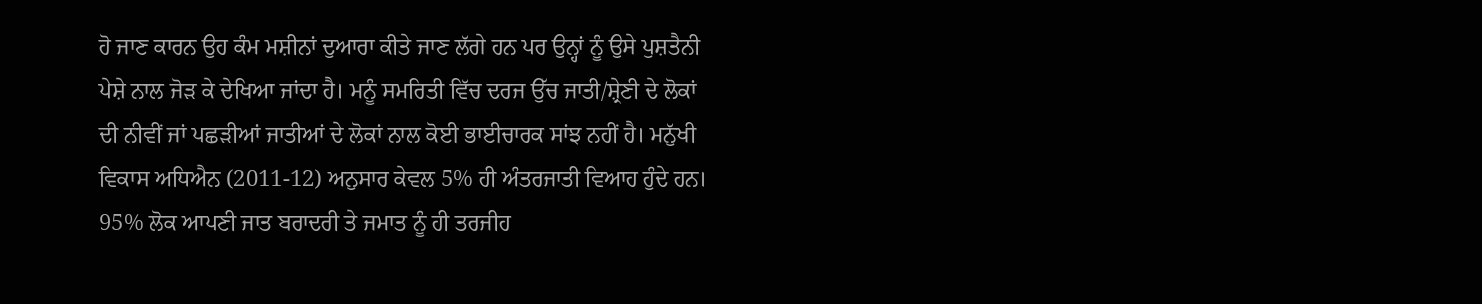ਹੋ ਜਾਣ ਕਾਰਨ ਉਹ ਕੰਮ ਮਸ਼ੀਨਾਂ ਦੁਆਰਾ ਕੀਤੇ ਜਾਣ ਲੱਗੇ ਹਨ ਪਰ ਉਨ੍ਹਾਂ ਨੂੰ ਉਸੇ ਪੁਸ਼ਤੈਨੀ ਪੇਸ਼ੇ ਨਾਲ ਜੋੜ ਕੇ ਦੇਖਿਆ ਜਾਂਦਾ ਹੈ। ਮਨੂੰ ਸਮਰਿਤੀ ਵਿੱਚ ਦਰਜ ਉੱਚ ਜਾਤੀ/ਸ਼੍ਰੇਣੀ ਦੇ ਲੋਕਾਂ ਦੀ ਨੀਵੀਂ ਜਾਂ ਪਛੜੀਆਂ ਜਾਤੀਆਂ ਦੇ ਲੋਕਾਂ ਨਾਲ ਕੋਈ ਭਾਈਚਾਰਕ ਸਾਂਝ ਨਹੀਂ ਹੈ। ਮਨੁੱਖੀ ਵਿਕਾਸ ਅਧਿਐਨ (2011-12) ਅਨੁਸਾਰ ਕੇਵਲ 5% ਹੀ ਅੰਤਰਜਾਤੀ ਵਿਆਹ ਹੁੰਦੇ ਹਨ। 95% ਲੋਕ ਆਪਣੀ ਜਾਤ ਬਰਾਦਰੀ ਤੇ ਜਮਾਤ ਨੂੰ ਹੀ ਤਰਜੀਹ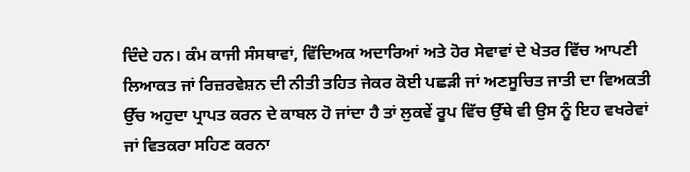ਦਿੰਦੇ ਹਨ। ਕੰਮ ਕਾਜੀ ਸੰਸਥਾਵਾਂ, ਵਿੱਦਿਅਕ ਅਦਾਰਿਆਂ ਅਤੇ ਹੋਰ ਸੇਵਾਵਾਂ ਦੇ ਖੇਤਰ ਵਿੱਚ ਆਪਣੀ ਲਿਆਕਤ ਜਾਂ ਰਿਜ਼ਰਵੇਸ਼ਨ ਦੀ ਨੀਤੀ ਤਹਿਤ ਜੇਕਰ ਕੋਈ ਪਛੜੀ ਜਾਂ ਅਣਸੂਚਿਤ ਜਾਤੀ ਦਾ ਵਿਅਕਤੀ ਉੱਚ ਅਹੁਦਾ ਪ੍ਰਾਪਤ ਕਰਨ ਦੇ ਕਾਬਲ ਹੋ ਜਾਂਦਾ ਹੈ ਤਾਂ ਲੁਕਵੇਂ ਰੂਪ ਵਿੱਚ ਉੱਥੇ ਵੀ ਉਸ ਨੂੰ ਇਹ ਵਖਰੇਵਾਂ ਜਾਂ ਵਿਤਕਰਾ ਸਹਿਣ ਕਰਨਾ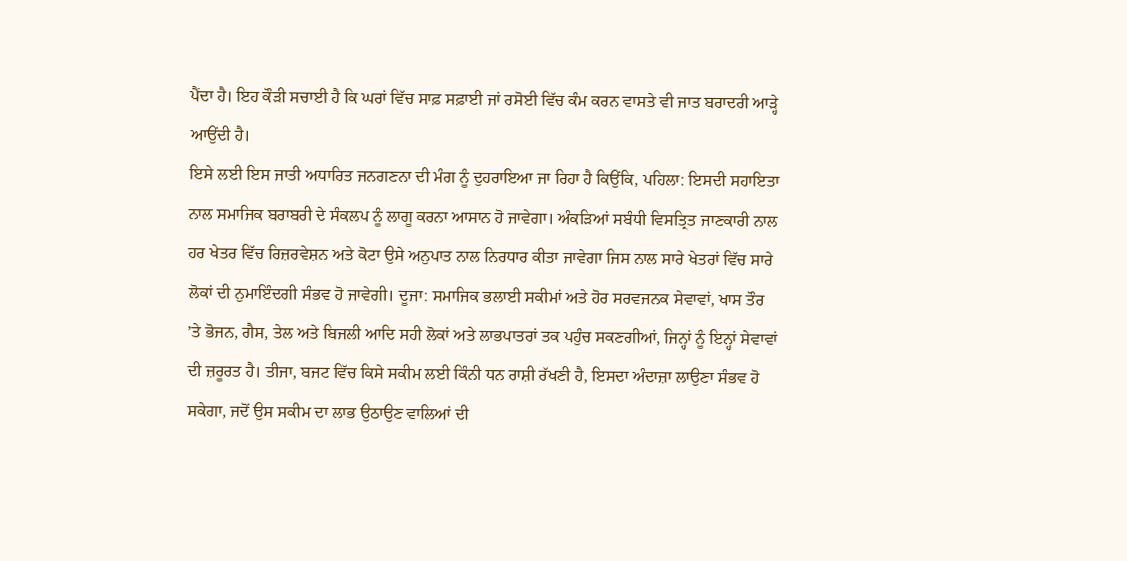ਪੈਂਦਾ ਹੈ। ਇਹ ਕੌੜੀ ਸਚਾਈ ਹੈ ਕਿ ਘਰਾਂ ਵਿੱਚ ਸਾਫ਼ ਸਫ਼ਾਈ ਜਾਂ ਰਸੋਈ ਵਿੱਚ ਕੰਮ ਕਰਨ ਵਾਸਤੇ ਵੀ ਜਾਤ ਬਰਾਦਰੀ ਆੜ੍ਹੇ ਆਉਂਦੀ ਹੈ।
ਇਸੇ ਲਈ ਇਸ ਜਾਤੀ ਅਧਾਰਿਤ ਜਨਗਣਨਾ ਦੀ ਮੰਗ ਨੂੰ ਦੁਹਰਾਇਆ ਜਾ ਰਿਹਾ ਹੈ ਕਿਉਂਕਿ, ਪਹਿਲਾ: ਇਸਦੀ ਸਹਾਇਤਾ ਨਾਲ ਸਮਾਜਿਕ ਬਰਾਬਰੀ ਦੇ ਸੰਕਲਪ ਨੂੰ ਲਾਗੂ ਕਰਨਾ ਆਸਾਨ ਹੋ ਜਾਵੇਗਾ। ਅੰਕੜਿਆਂ ਸਬੰਧੀ ਵਿਸਤ੍ਰਿਤ ਜਾਣਕਾਰੀ ਨਾਲ ਹਰ ਖੇਤਰ ਵਿੱਚ ਰਿਜ਼ਰਵੇਸ਼ਨ ਅਤੇ ਕੋਟਾ ਉਸੇ ਅਨੁਪਾਤ ਨਾਲ ਨਿਰਧਾਰ ਕੀਤਾ ਜਾਵੇਗਾ ਜਿਸ ਨਾਲ ਸਾਰੇ ਖੇਤਰਾਂ ਵਿੱਚ ਸਾਰੇ ਲੋਕਾਂ ਦੀ ਨੁਮਾਇੰਦਗੀ ਸੰਭਵ ਹੋ ਜਾਵੇਗੀ। ਦੂਜਾ: ਸਮਾਜਿਕ ਭਲਾਈ ਸਕੀਮਾਂ ਅਤੇ ਹੋਰ ਸਰਵਜਨਕ ਸੇਵਾਵਾਂ, ਖਾਸ ਤੌਰ ’ਤੇ ਭੋਜਨ, ਗੈਸ, ਤੇਲ ਅਤੇ ਬਿਜਲੀ ਆਦਿ ਸਹੀ ਲੋਕਾਂ ਅਤੇ ਲਾਭਪਾਤਰਾਂ ਤਕ ਪਹੁੰਚ ਸਕਣਗੀਆਂ, ਜਿਨ੍ਹਾਂ ਨੂੰ ਇਨ੍ਹਾਂ ਸੇਵਾਵਾਂ ਦੀ ਜ਼ਰੂਰਤ ਹੈ। ਤੀਜਾ, ਬਜਟ ਵਿੱਚ ਕਿਸੇ ਸਕੀਮ ਲਈ ਕਿੰਨੀ ਧਨ ਰਾਸ਼ੀ ਰੱਖਣੀ ਹੈ, ਇਸਦਾ ਅੰਦਾਜ਼ਾ ਲਾਉਣਾ ਸੰਭਵ ਹੋ ਸਕੇਗਾ, ਜਦੋਂ ਉਸ ਸਕੀਮ ਦਾ ਲਾਭ ਉਠਾਉਣ ਵਾਲਿਆਂ ਦੀ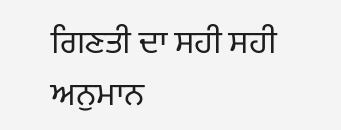ਗਿਣਤੀ ਦਾ ਸਹੀ ਸਹੀ ਅਨੁਮਾਨ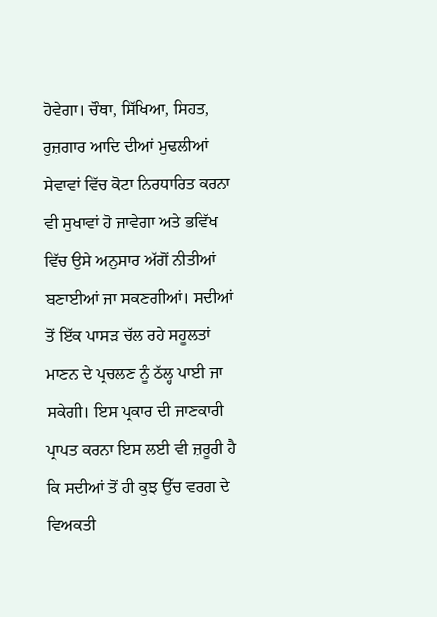ਹੋਵੇਗਾ। ਚੌਥਾ, ਸਿੱਖਿਆ, ਸਿਹਤ, ਰੁਜ਼ਗਾਰ ਆਦਿ ਦੀਆਂ ਮੁਢਲੀਆਂ ਸੇਵਾਵਾਂ ਵਿੱਚ ਕੋਟਾ ਨਿਰਧਾਰਿਤ ਕਰਨਾ ਵੀ ਸੁਖਾਵਾਂ ਹੋ ਜਾਵੇਗਾ ਅਤੇ ਭਵਿੱਖ ਵਿੱਚ ਉਸੇ ਅਨੁਸਾਰ ਅੱਗੋਂ ਨੀਤੀਆਂ ਬਣਾਈਆਂ ਜਾ ਸਕਣਗੀਆਂ। ਸਦੀਆਂ ਤੋਂ ਇੱਕ ਪਾਸੜ ਚੱਲ ਰਹੇ ਸਹੂਲਤਾਂ ਮਾਣਨ ਦੇ ਪ੍ਰਚਲਣ ਨੂੰ ਠੱਲ੍ਹ ਪਾਈ ਜਾ ਸਕੇਗੀ। ਇਸ ਪ੍ਰਕਾਰ ਦੀ ਜਾਣਕਾਰੀ ਪ੍ਰਾਪਤ ਕਰਨਾ ਇਸ ਲਈ ਵੀ ਜ਼ਰੂਰੀ ਹੈ ਕਿ ਸਦੀਆਂ ਤੋਂ ਹੀ ਕੁਝ ਉੱਚ ਵਰਗ ਦੇ ਵਿਅਕਤੀ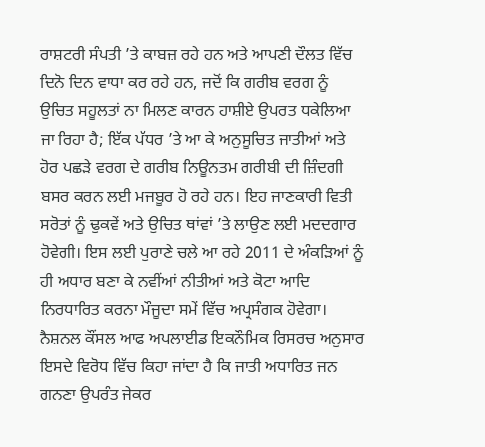ਰਾਸ਼ਟਰੀ ਸੰਪਤੀ ’ਤੇ ਕਾਬਜ਼ ਰਹੇ ਹਨ ਅਤੇ ਆਪਣੀ ਦੌਲਤ ਵਿੱਚ ਦਿਨੋ ਦਿਨ ਵਾਧਾ ਕਰ ਰਹੇ ਹਨ, ਜਦੋਂ ਕਿ ਗਰੀਬ ਵਰਗ ਨੂੰ ਉਚਿਤ ਸਹੂਲਤਾਂ ਨਾ ਮਿਲਣ ਕਾਰਨ ਹਾਸ਼ੀਏ ਉਪਰਤ ਧਕੇਲਿਆ ਜਾ ਰਿਹਾ ਹੈ; ਇੱਕ ਪੱਧਰ ’ਤੇ ਆ ਕੇ ਅਨੁਸੂਚਿਤ ਜਾਤੀਆਂ ਅਤੇ ਹੋਰ ਪਛੜੇ ਵਰਗ ਦੇ ਗਰੀਬ ਨਿਊਨਤਮ ਗਰੀਬੀ ਦੀ ਜ਼ਿੰਦਗੀ ਬਸਰ ਕਰਨ ਲਈ ਮਜਬੂਰ ਹੋ ਰਹੇ ਹਨ। ਇਹ ਜਾਣਕਾਰੀ ਵਿਤੀ ਸਰੋਤਾਂ ਨੂੰ ਢੁਕਵੇਂ ਅਤੇ ਉਚਿਤ ਥਾਂਵਾਂ ’ਤੇ ਲਾਉਣ ਲਈ ਮਦਦਗਾਰ ਹੋਵੇਗੀ। ਇਸ ਲਈ ਪੁਰਾਣੇ ਚਲੇ ਆ ਰਹੇ 2011 ਦੇ ਅੰਕੜਿਆਂ ਨੂੰ ਹੀ ਅਧਾਰ ਬਣਾ ਕੇ ਨਵੀਂਆਂ ਨੀਤੀਆਂ ਅਤੇ ਕੋਟਾ ਆਦਿ ਨਿਰਧਾਰਿਤ ਕਰਨਾ ਮੌਜੂਦਾ ਸਮੇਂ ਵਿੱਚ ਅਪ੍ਰਸੰਗਕ ਹੋਵੇਗਾ। ਨੈਸ਼ਨਲ ਕੌਂਸਲ ਆਫ ਅਪਲਾਈਡ ਇਕਨੌਮਿਕ ਰਿਸਰਚ ਅਨੁਸਾਰ ਇਸਦੇ ਵਿਰੋਧ ਵਿੱਚ ਕਿਹਾ ਜਾਂਦਾ ਹੈ ਕਿ ਜਾਤੀ ਅਧਾਰਿਤ ਜਨ ਗਨਣਾ ਉਪਰੰਤ ਜੇਕਰ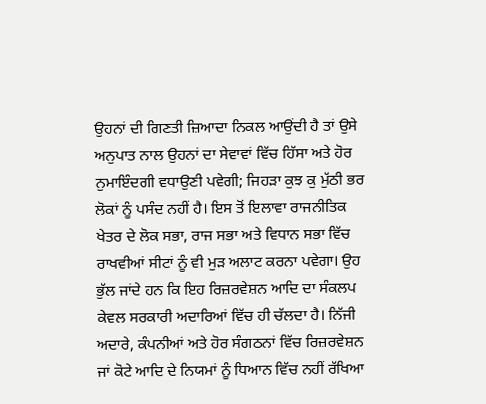ਉਹਨਾਂ ਦੀ ਗਿਣਤੀ ਜ਼ਿਆਦਾ ਨਿਕਲ ਆਉਂਦੀ ਹੈ ਤਾਂ ਉਸੇ ਅਨੁਪਾਤ ਨਾਲ ਉਹਨਾਂ ਦਾ ਸੇਵਾਵਾਂ ਵਿੱਚ ਹਿੱਸਾ ਅਤੇ ਹੋਰ ਨੁਮਾਇੰਦਗੀ ਵਧਾਉਣੀ ਪਵੇਗੀ; ਜਿਹੜਾ ਕੁਝ ਕੁ ਮੁੱਠੀ ਭਰ ਲੋਕਾਂ ਨੂੰ ਪਸੰਦ ਨਹੀਂ ਹੈ। ਇਸ ਤੋਂ ਇਲਾਵਾ ਰਾਜਨੀਤਿਕ ਖੇਤਰ ਦੇ ਲੋਕ ਸਭਾ, ਰਾਜ ਸਭਾ ਅਤੇ ਵਿਧਾਨ ਸਭਾ ਵਿੱਚ ਰਾਖਵੀਆਂ ਸੀਟਾਂ ਨੂੰ ਵੀ ਮੁੜ ਅਲਾਟ ਕਰਨਾ ਪਵੇਗਾ। ਉਹ ਭੁੱਲ ਜਾਂਦੇ ਹਨ ਕਿ ਇਹ ਰਿਜ਼ਰਵੇਸ਼ਨ ਆਦਿ ਦਾ ਸੰਕਲਪ ਕੇਵਲ ਸਰਕਾਰੀ ਅਦਾਰਿਆਂ ਵਿੱਚ ਹੀ ਚੱਲਦਾ ਹੈ। ਨਿੱਜੀ ਅਦਾਰੇ, ਕੰਪਨੀਆਂ ਅਤੇ ਹੋਰ ਸੰਗਠਨਾਂ ਵਿੱਚ ਰਿਜ਼ਰਵੇਸ਼ਨ ਜਾਂ ਕੋਟੇ ਆਦਿ ਦੇ ਨਿਯਮਾਂ ਨੂੰ ਧਿਆਨ ਵਿੱਚ ਨਹੀਂ ਰੱਖਿਆ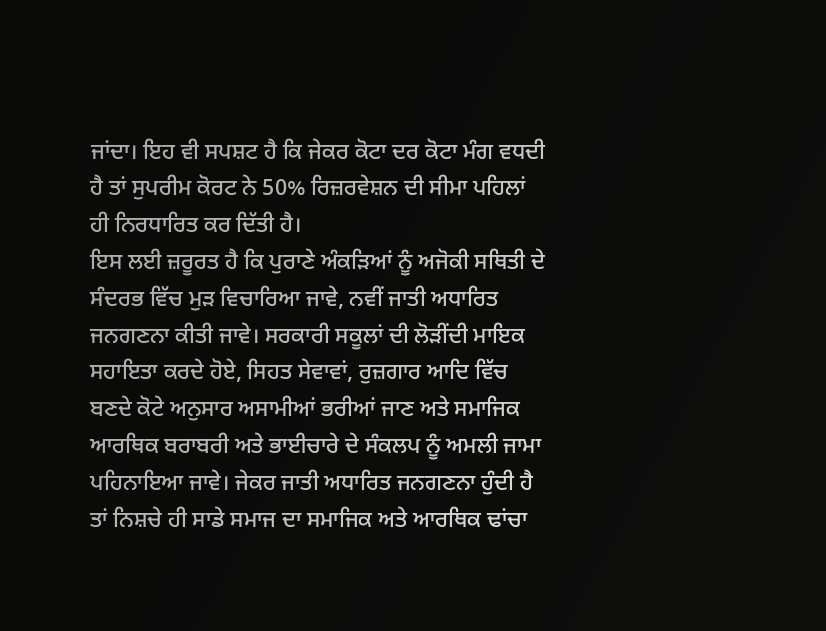ਜਾਂਦਾ। ਇਹ ਵੀ ਸਪਸ਼ਟ ਹੈ ਕਿ ਜੇਕਰ ਕੋਟਾ ਦਰ ਕੋਟਾ ਮੰਗ ਵਧਦੀ ਹੈ ਤਾਂ ਸੁਪਰੀਮ ਕੋਰਟ ਨੇ 50% ਰਿਜ਼ਰਵੇਸ਼ਨ ਦੀ ਸੀਮਾ ਪਹਿਲਾਂ ਹੀ ਨਿਰਧਾਰਿਤ ਕਰ ਦਿੱਤੀ ਹੈ।
ਇਸ ਲਈ ਜ਼ਰੂਰਤ ਹੈ ਕਿ ਪੁਰਾਣੇ ਅੰਕੜਿਆਂ ਨੂੰ ਅਜੋਕੀ ਸਥਿਤੀ ਦੇ ਸੰਦਰਭ ਵਿੱਚ ਮੁੜ ਵਿਚਾਰਿਆ ਜਾਵੇ, ਨਵੀਂ ਜਾਤੀ ਅਧਾਰਿਤ ਜਨਗਣਨਾ ਕੀਤੀ ਜਾਵੇ। ਸਰਕਾਰੀ ਸਕੂਲਾਂ ਦੀ ਲੋੜੀਂਦੀ ਮਾਇਕ ਸਹਾਇਤਾ ਕਰਦੇ ਹੋਏ, ਸਿਹਤ ਸੇਵਾਵਾਂ, ਰੁਜ਼ਗਾਰ ਆਦਿ ਵਿੱਚ ਬਣਦੇ ਕੋਟੇ ਅਨੁਸਾਰ ਅਸਾਮੀਆਂ ਭਰੀਆਂ ਜਾਣ ਅਤੇ ਸਮਾਜਿਕ ਆਰਥਿਕ ਬਰਾਬਰੀ ਅਤੇ ਭਾਈਚਾਰੇ ਦੇ ਸੰਕਲਪ ਨੂੰ ਅਮਲੀ ਜਾਮਾ ਪਹਿਨਾਇਆ ਜਾਵੇ। ਜੇਕਰ ਜਾਤੀ ਅਧਾਰਿਤ ਜਨਗਣਨਾ ਹੁੰਦੀ ਹੈ ਤਾਂ ਨਿਸ਼ਚੇ ਹੀ ਸਾਡੇ ਸਮਾਜ ਦਾ ਸਮਾਜਿਕ ਅਤੇ ਆਰਥਿਕ ਢਾਂਚਾ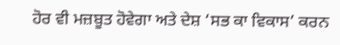ਹੋਰ ਵੀ ਮਜ਼ਬੂਤ ਹੋਵੇਗਾ ਅਤੇ ਦੇਸ਼ ‘ਸਭ ਕਾ ਵਿਕਾਸ’ ਕਰਨ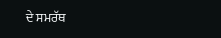ਦੇ ਸਮਰੱਥ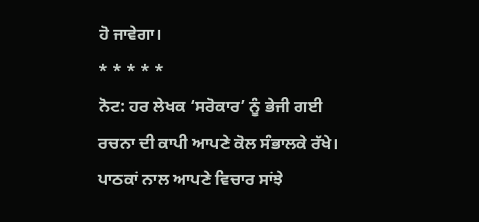ਹੋ ਜਾਵੇਗਾ।
* * * * *
ਨੋਟ: ਹਰ ਲੇਖਕ ‘ਸਰੋਕਾਰ’ ਨੂੰ ਭੇਜੀ ਗਈ ਰਚਨਾ ਦੀ ਕਾਪੀ ਆਪਣੇ ਕੋਲ ਸੰਭਾਲਕੇ ਰੱਖੇ।
ਪਾਠਕਾਂ ਨਾਲ ਆਪਣੇ ਵਿਚਾਰ ਸਾਂਝੇ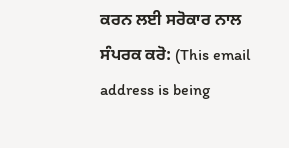ਕਰਨ ਲਈ ਸਰੋਕਾਰ ਨਾਲ ਸੰਪਰਕ ਕਰੋ: (This email address is being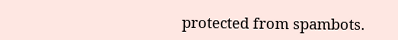protected from spambots.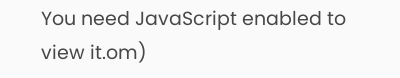You need JavaScript enabled to view it.om)